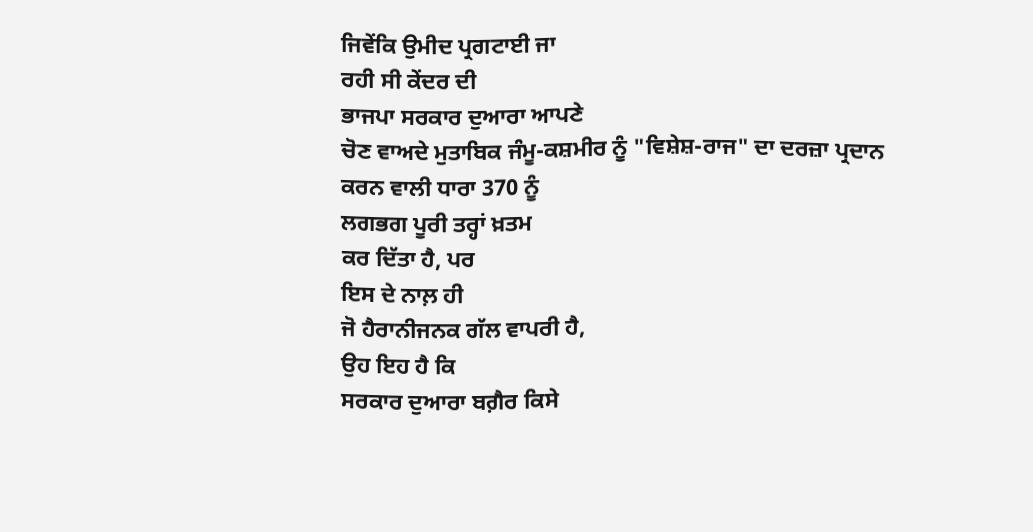ਜਿਵੇਂਕਿ ਉਮੀਦ ਪ੍ਰਗਟਾਈ ਜਾ
ਰਹੀ ਸੀ ਕੇਂਦਰ ਦੀ
ਭਾਜਪਾ ਸਰਕਾਰ ਦੁਆਰਾ ਆਪਣੇ
ਚੋਣ ਵਾਅਦੇ ਮੁਤਾਬਿਕ ਜੰਮੂ-ਕਸ਼ਮੀਰ ਨੂੰ "ਵਿਸ਼ੇਸ਼-ਰਾਜ" ਦਾ ਦਰਜ਼ਾ ਪ੍ਰਦਾਨ
ਕਰਨ ਵਾਲੀ ਧਾਰਾ 370 ਨੂੰ
ਲਗਭਗ ਪੂਰੀ ਤਰ੍ਹਾਂ ਖ਼ਤਮ
ਕਰ ਦਿੱਤਾ ਹੈ, ਪਰ
ਇਸ ਦੇ ਨਾਲ਼ ਹੀ
ਜੋ ਹੈਰਾਨੀਜਨਕ ਗੱਲ ਵਾਪਰੀ ਹੈ,
ਉਹ ਇਹ ਹੈ ਕਿ
ਸਰਕਾਰ ਦੁਆਰਾ ਬਗ਼ੈਰ ਕਿਸੇ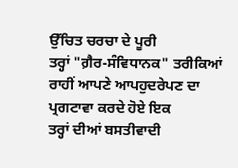ਉੱਚਿਤ ਚਰਚਾ ਦੇ ਪੂਰੀ
ਤਰ੍ਹਾਂ "ਗ਼ੈਰ-ਸੰਵਿਧਾਨਕ" ਤਰੀਕਿਆਂ
ਰਾਹੀਂ ਆਪਣੇ ਆਪਹੁਦਰੇਪਣ ਦਾ
ਪ੍ਰਗਟਾਵਾ ਕਰਦੇ ਹੋਏ ਇਕ
ਤਰ੍ਹਾਂ ਦੀਆਂ ਬਸਤੀਵਾਦੀ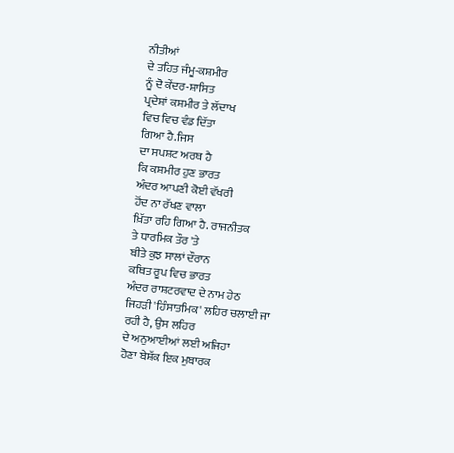ਨੀਤੀਆਂ
ਦੇ ਤਹਿਤ ਜੰਮੂ-ਕਸ਼ਮੀਰ
ਨੂੰ ਦੋ ਕੇਂਦਰ-ਸ਼ਾਸਿਤ
ਪ੍ਰਦੇਸ਼ਾਂ ਕਸ਼ਮੀਰ ਤੇ ਲੱਦਾਖ
ਵਿਚ ਵਿਚ ਵੰਡ ਦਿੱਤਾ
ਗਿਆ ਹੈ.ਜਿਸ
ਦਾ ਸਪਸ਼ਟ ਅਰਥ ਹੈ
ਕਿ ਕਸ਼ਮੀਰ ਹੁਣ ਭਾਰਤ
ਅੰਦਰ ਆਪਣੀ ਕੋਈ ਵੱਖਰੀ
ਹੋਂਦ ਨਾ ਰੱਖਣ ਵਾਲਾ
ਖ਼ਿੱਤਾ ਰਹਿ ਗਿਆ ਹੈ. ਰਾਜਨੀਤਕ
ਤੇ ਧਾਰਮਿਕ ਤੌਰ 'ਤੇ
ਬੀਤੇ ਕੁਝ ਸਾਲਾਂ ਦੌਰਾਨ
ਕਥਿਤ ਰੂਪ ਵਿਚ ਭਾਰਤ
ਅੰਦਰ ਰਾਸ਼ਟਰਵਾਦ ਦੇ ਨਾਮ ਹੇਠ
ਜਿਹੜੀ 'ਹਿੰਸਾਤਮਿਕ' ਲਹਿਰ ਚਲਾਈ ਜਾ
ਰਹੀ ਹੈ, ਉਸ ਲਹਿਰ
ਦੇ ਅਨੁਆਈਆਂ ਲਈ ਅਜਿਹਾ
ਹੋਣਾ ਬੇਸ਼ੱਕ ਇਕ ਮੁਬਾਰਕ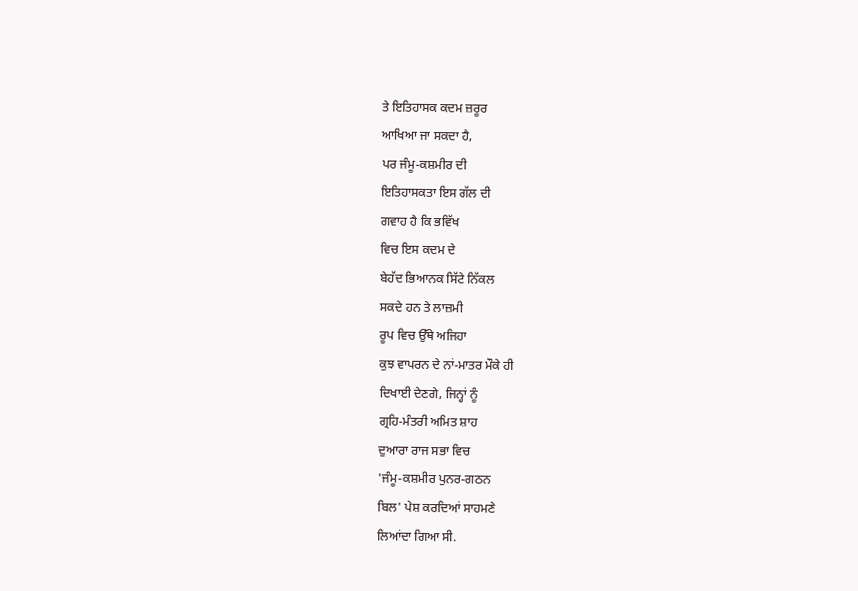ਤੇ ਇਤਿਹਾਸਕ ਕਦਮ ਜ਼ਰੂਰ
ਆਖਿਆ ਜਾ ਸਕਦਾ ਹੈ,
ਪਰ ਜੰਮੂ-ਕਸ਼ਮੀਰ ਦੀ
ਇਤਿਹਾਸਕਤਾ ਇਸ ਗੱਲ ਦੀ
ਗਵਾਹ ਹੈ ਕਿ ਭਵਿੱਖ
ਵਿਚ ਇਸ ਕਦਮ ਦੇ
ਬੇਹੱਦ ਭਿਆਨਕ ਸਿੱਟੇ ਨਿੱਕਲ
ਸਕਦੇ ਹਨ ਤੇ ਲਾਜ਼ਮੀ
ਰੂਪ ਵਿਚ ਉੱਥੇ ਅਜਿਹਾ
ਕੁਝ ਵਾਪਰਨ ਦੇ ਨਾਂ-ਮਾਤਰ ਮੌਕੇ ਹੀ
ਦਿਖਾਈ ਦੇਣਗੇ, ਜਿਨ੍ਹਾਂ ਨੂੰ
ਗ੍ਰਹਿ-ਮੰਤਰੀ ਅਮਿਤ ਸ਼ਾਹ
ਦੁਆਰਾ ਰਾਜ ਸਭਾ ਵਿਚ
'ਜੰਮੂ-ਕਸ਼ਮੀਰ ਪੁਨਰ-ਗਠਨ
ਬਿਲ' ਪੇਸ਼ ਕਰਦਿਆਂ ਸਾਹਮਣੇ
ਲਿਆਂਦਾ ਗਿਆ ਸੀ.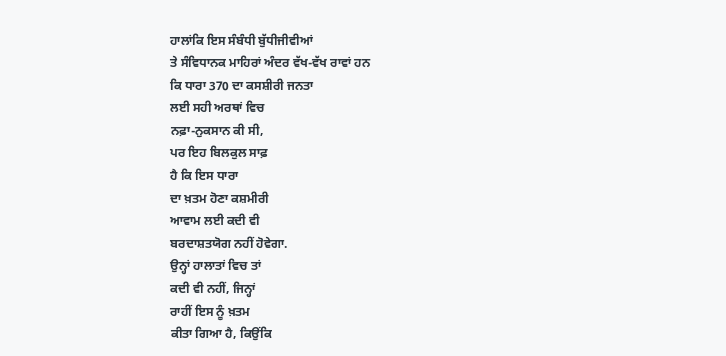ਹਾਲਾਂਕਿ ਇਸ ਸੰਬੰਧੀ ਬੁੱਧੀਜੀਵੀਆਂ
ਤੇ ਸੰਵਿਧਾਨਕ ਮਾਹਿਰਾਂ ਅੰਦਰ ਵੱਖ-ਵੱਖ ਰਾਵਾਂ ਹਨ
ਕਿ ਧਾਰਾ 370 ਦਾ ਕਸਸ਼ੀਰੀ ਜਨਤਾ
ਲਈ ਸਹੀ ਅਰਥਾਂ ਵਿਚ
ਨਫ਼ਾ-ਨੁਕਸਾਨ ਕੀ ਸੀ,
ਪਰ ਇਹ ਬਿਲਕੁਲ ਸਾਫ਼
ਹੈ ਕਿ ਇਸ ਧਾਰਾ
ਦਾ ਖ਼ਤਮ ਹੋਣਾ ਕਸ਼ਮੀਰੀ
ਆਵਾਮ ਲਈ ਕਦੀ ਵੀ
ਬਰਦਾਸ਼ਤਯੋਗ ਨਹੀਂ ਹੋਵੇਗਾ.
ਉਨ੍ਹਾਂ ਹਾਲਾਤਾਂ ਵਿਚ ਤਾਂ
ਕਦੀ ਵੀ ਨਹੀਂ, ਜਿਨ੍ਹਾਂ
ਰਾਹੀਂ ਇਸ ਨੂੰ ਖ਼ਤਮ
ਕੀਤਾ ਗਿਆ ਹੈ, ਕਿਉਂਕਿ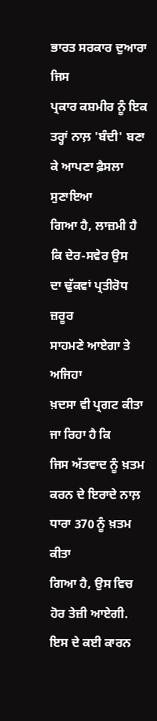ਭਾਰਤ ਸਰਕਾਰ ਦੁਆਰਾ ਜਿਸ
ਪ੍ਰਕਾਰ ਕਸ਼ਮੀਰ ਨੂੰ ਇਕ
ਤਰ੍ਹਾਂ ਨਾਲ਼ 'ਬੰਦੀ' ਬਣਾ
ਕੇ ਆਪਣਾ ਫ਼ੈਸਲਾ ਸੁਣਾਇਆ
ਗਿਆ ਹੈ, ਲਾਜ਼ਮੀ ਹੈ
ਕਿ ਦੇਰ-ਸਵੇਰ ਉਸ
ਦਾ ਢੁੱਕਵਾਂ ਪ੍ਰਤੀਰੋਧ ਜ਼ਰੂਰ
ਸਾਹਮਣੇ ਆਏਗਾ ਤੇ ਅਜਿਹਾ
ਖ਼ਦਸਾ ਵੀ ਪ੍ਰਗਟ ਕੀਤਾ
ਜਾ ਰਿਹਾ ਹੈ ਕਿ
ਜਿਸ ਅੱਤਵਾਦ ਨੂੰ ਖ਼ਤਮ
ਕਰਨ ਦੇ ਇਰਾਦੇ ਨਾਲ਼
ਧਾਰਾ 370 ਨੂੰ ਖ਼ਤਮ ਕੀਤਾ
ਗਿਆ ਹੈ, ਉਸ ਵਿਚ
ਹੋਰ ਤੇਜ਼ੀ ਆਏਗੀ.
ਇਸ ਦੇ ਕਈ ਕਾਰਨ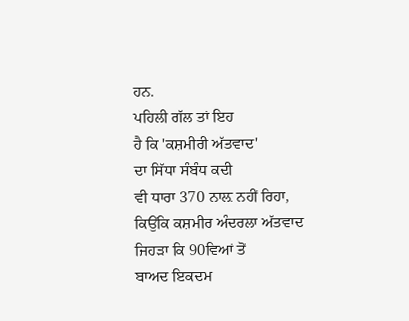ਹਨ.
ਪਹਿਲੀ ਗੱਲ ਤਾਂ ਇਹ
ਹੈ ਕਿ 'ਕਸ਼ਮੀਰੀ ਅੱਤਵਾਦ'
ਦਾ ਸਿੱਧਾ ਸੰਬੰਧ ਕਦੀ
ਵੀ ਧਾਰਾ 370 ਨਾਲ਼ ਨਹੀਂ ਰਿਹਾ,
ਕਿਉਂਕਿ ਕਸ਼ਮੀਰ ਅੰਦਰਲਾ ਅੱਤਵਾਦ
ਜਿਹੜਾ ਕਿ 90ਵਿਆਂ ਤੋਂ
ਬਾਅਦ ਇਕਦਮ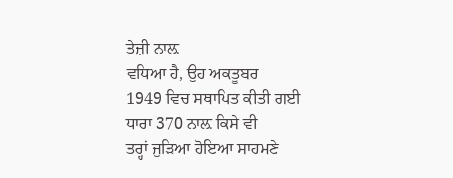ਤੇਜ਼ੀ ਨਾਲ਼
ਵਧਿਆ ਹੈ, ਉਹ ਅਕਤੂਬਰ
1949 ਵਿਚ ਸਥਾਪਿਤ ਕੀਤੀ ਗਈ
ਧਾਰਾ 370 ਨਾਲ਼ ਕਿਸੇ ਵੀ
ਤਰ੍ਹਾਂ ਜੁੜਿਆ ਹੋਇਆ ਸਾਹਮਣੇ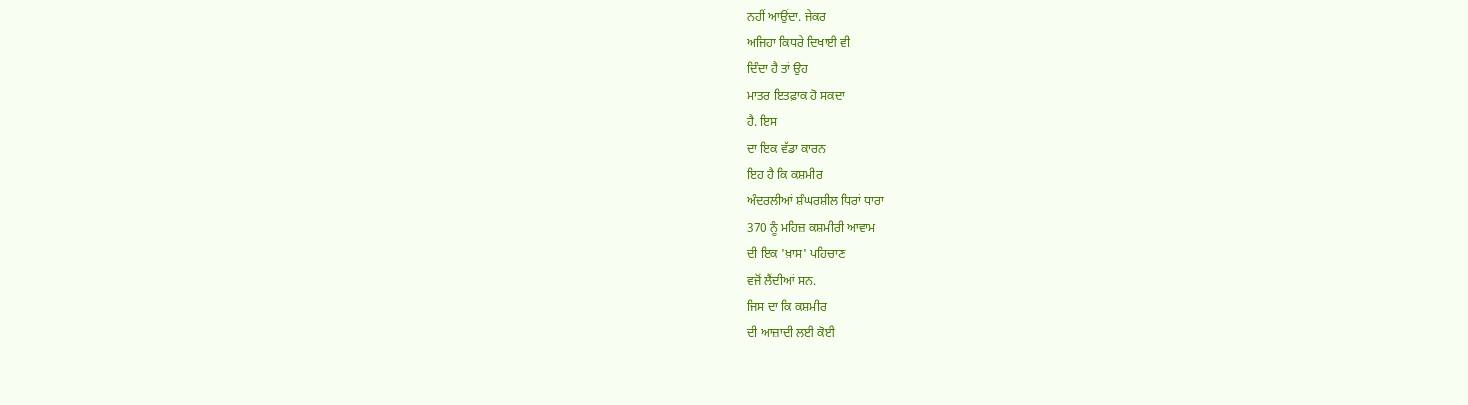ਨਹੀਂ ਆਉਂਦਾ. ਜੇਕਰ
ਅਜਿਹਾ ਕਿਧਰੇ ਦਿਖਾਈ ਵੀ
ਦਿੰਦਾ ਹੈ ਤਾਂ ਉਹ
ਮਾਤਰ ਇਤਫ਼ਾਕ ਹੋ ਸਕਦਾ
ਹੈ. ਇਸ
ਦਾ ਇਕ ਵੱਡਾ ਕਾਰਨ
ਇਹ ਹੈ ਕਿ ਕਸ਼ਮੀਰ
ਅੰਦਰਲੀਆਂ ਸ਼ੰਘਰਸ਼ੀਲ ਧਿਰਾਂ ਧਾਰਾ
370 ਨੂੰ ਮਹਿਜ਼ ਕਸ਼ਮੀਰੀ ਆਵਾਮ
ਦੀ ਇਕ 'ਖ਼ਾਸ' ਪਹਿਚਾਣ
ਵਜੋਂ ਲੈਂਦੀਆਂ ਸਨ.
ਜਿਸ ਦਾ ਕਿ ਕਸ਼ਮੀਰ
ਦੀ ਆਜ਼ਾਦੀ ਲਈ ਕੋਈ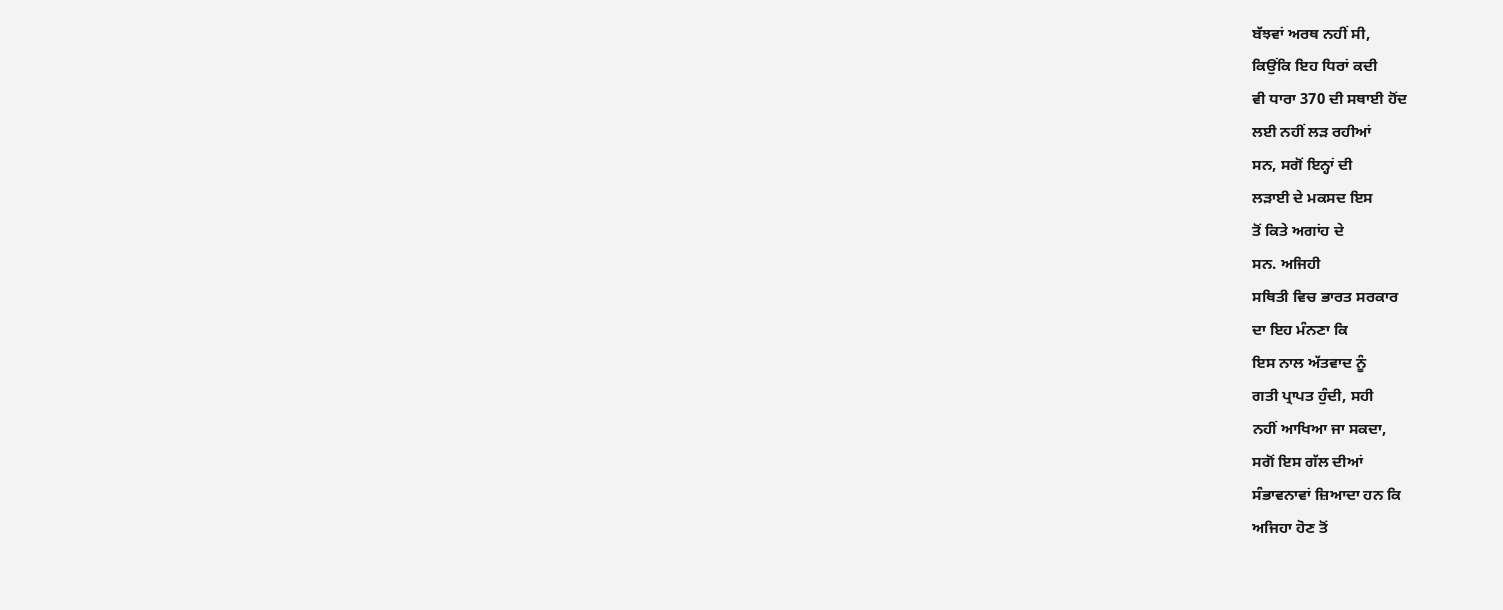ਬੱਝਵਾਂ ਅਰਥ ਨਹੀਂ ਸੀ,
ਕਿਉਂਕਿ ਇਹ ਧਿਰਾਂ ਕਦੀ
ਵੀ ਧਾਰਾ 370 ਦੀ ਸਥਾਈ ਹੋਂਦ
ਲਈ ਨਹੀਂ ਲੜ ਰਹੀਆਂ
ਸਨ, ਸਗੋਂ ਇਨ੍ਹਾਂ ਦੀ
ਲੜਾਈ ਦੇ ਮਕਸਦ ਇਸ
ਤੋਂ ਕਿਤੇ ਅਗਾਂਹ ਦੇ
ਸਨ. ਅਜਿਹੀ
ਸਥਿਤੀ ਵਿਚ ਭਾਰਤ ਸਰਕਾਰ
ਦਾ ਇਹ ਮੰਨਣਾ ਕਿ
ਇਸ ਨਾਲ ਅੱਤਵਾਦ ਨੂੰ
ਗਤੀ ਪ੍ਰਾਪਤ ਹੁੰਦੀ, ਸਹੀ
ਨਹੀਂ ਆਖਿਆ ਜਾ ਸਕਦਾ,
ਸਗੋਂ ਇਸ ਗੱਲ ਦੀਆਂ
ਸੰਭਾਵਨਾਵਾਂ ਜ਼ਿਆਦਾ ਹਨ ਕਿ
ਅਜਿਹਾ ਹੋਣ ਤੋਂ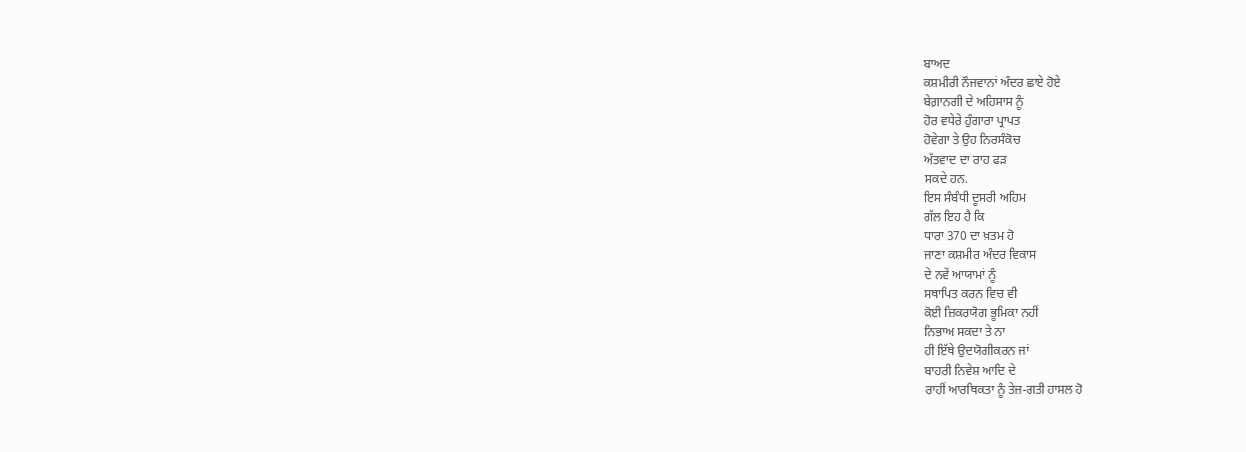ਬਾਅਦ
ਕਸ਼ਮੀਰੀ ਨੌਜਵਾਨਾਂ ਅੰਦਰ ਛਾਏ ਹੋਏ
ਬੇਗ਼ਾਨਗੀ ਦੇ ਅਹਿਸਾਸ ਨੂੰ
ਹੋਰ ਵਧੇਰੇ ਹੁੰਗਾਰਾ ਪ੍ਰਾਪਤ
ਹੋਵੇਗਾ ਤੇ ਉਹ ਨਿਰਸੰਕੋਚ
ਅੱਤਵਾਦ ਦਾ ਰਾਹ ਫੜ
ਸਕਦੇ ਹਨ.
ਇਸ ਸੰਬੰਧੀ ਦੂਸਰੀ ਅਹਿਮ
ਗੱਲ ਇਹ ਹੈ ਕਿ
ਧਾਰਾ 370 ਦਾ ਖ਼ਤਮ ਹੋ
ਜਾਣਾ ਕਸ਼ਮੀਰ ਅੰਦਰ ਵਿਕਾਸ
ਦੇ ਨਵੇਂ ਆਯਾਮਾਂ ਨੂੰ
ਸਥਾਪਿਤ ਕਰਨ ਵਿਚ ਵੀ
ਕੋਈ ਜ਼ਿਕਰਯੋਗ ਭੂਮਿਕਾ ਨਹੀਂ
ਨਿਭਾਅ ਸਕਦਾ ਤੇ ਨਾ
ਹੀ ਇੱਥੇ ਉਦਯੋਗੀਕਰਨ ਜਾਂ
ਬਾਹਰੀ ਨਿਵੇਸ਼ ਆਦਿ ਦੇ
ਰਾਹੀਂ ਆਰਥਿਕਤਾ ਨੂੰ ਤੇਜ਼-ਗਤੀ ਹਾਸਲ ਹੋ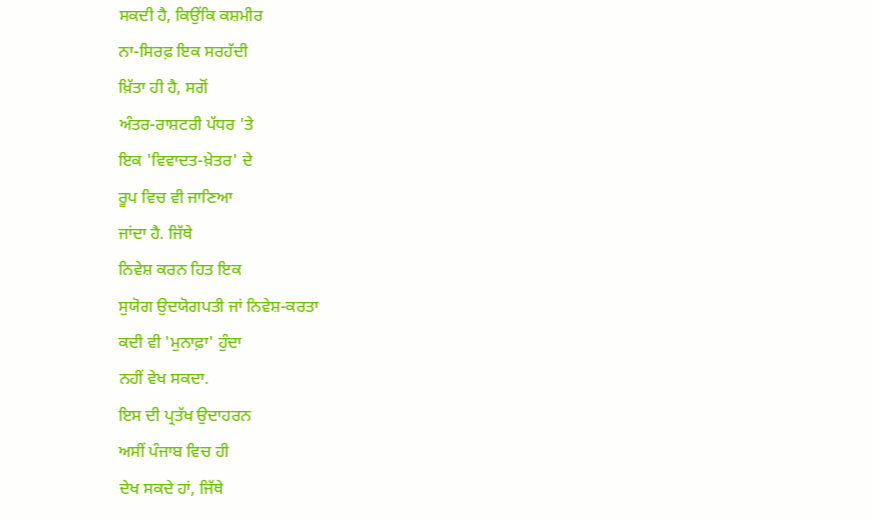ਸਕਦੀ ਹੈ, ਕਿਉਂਕਿ ਕਸ਼ਮੀਰ
ਨਾ-ਸਿਰਫ਼ ਇਕ ਸਰਹੱਦੀ
ਖ਼ਿੱਤਾ ਹੀ ਹੈ, ਸਗੋਂ
ਅੰਤਰ-ਰਾਸ਼ਟਰੀ ਪੱਧਰ 'ਤੇ
ਇਕ 'ਵਿਵਾਦਤ-ਖ਼ੇਤਰ' ਦੇ
ਰੂਪ ਵਿਚ ਵੀ ਜਾਣਿਆ
ਜਾਂਦਾ ਹੈ. ਜਿੱਥੇ
ਨਿਵੇਸ਼ ਕਰਨ ਹਿਤ ਇਕ
ਸੁਯੋਗ ਉਦਯੋਗਪਤੀ ਜਾਂ ਨਿਵੇਸ਼-ਕਰਤਾ
ਕਦੀ ਵੀ 'ਮੁਨਾਫ਼ਾ' ਹੁੰਦਾ
ਨਹੀਂ ਵੇਖ ਸਕਦਾ.
ਇਸ ਦੀ ਪ੍ਰਤੱਖ ਉਦਾਹਰਨ
ਅਸੀਂ ਪੰਜਾਬ ਵਿਚ ਹੀ
ਦੇਖ ਸਕਦੇ ਹਾਂ, ਜਿੱਥੇ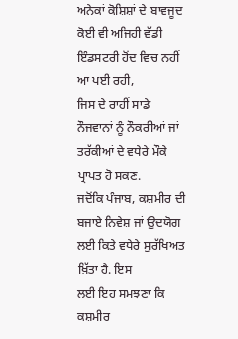ਅਨੇਕਾਂ ਕੋਸ਼ਿਸ਼ਾਂ ਦੇ ਬਾਵਜੂਦ
ਕੋਈ ਵੀ ਅਜਿਹੀ ਵੱਡੀ
ਇੰਡਸਟਰੀ ਹੋਂਦ ਵਿਚ ਨਹੀਂ
ਆ ਪਈ ਰਹੀ,
ਜਿਸ ਦੇ ਰਾਹੀਂ ਸਾਡੇ
ਨੌਜਵਾਨਾਂ ਨੂੰ ਨੌਕਰੀਆਂ ਜਾਂ
ਤਰੱਕੀਆਂ ਦੇ ਵਧੇਰੇ ਮੌਕੇ
ਪ੍ਰਾਪਤ ਹੋ ਸਕਣ.
ਜਦੋਂਕਿ ਪੰਜਾਬ, ਕਸ਼ਮੀਰ ਦੀ
ਬਜਾਏ ਨਿਵੇਸ਼ ਜਾਂ ਉਦਯੋਗ
ਲਈ ਕਿਤੇ ਵਧੇਰੇ ਸੁਰੱਖਿਅਤ
ਖ਼ਿੱਤਾ ਹੈ. ਇਸ
ਲਈ ਇਹ ਸਮਝਣਾ ਕਿ
ਕਸ਼ਮੀਰ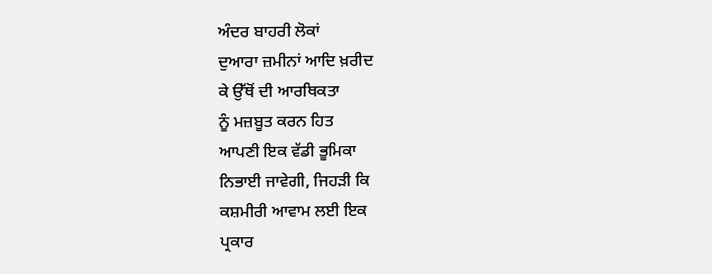ਅੰਦਰ ਬਾਹਰੀ ਲੋਕਾਂ
ਦੁਆਰਾ ਜ਼ਮੀਨਾਂ ਆਦਿ ਖ਼ਰੀਦ
ਕੇ ਉੱਥੋਂ ਦੀ ਆਰਥਿਕਤਾ
ਨੂੰ ਮਜ਼ਬੂਤ ਕਰਨ ਹਿਤ
ਆਪਣੀ ਇਕ ਵੱਡੀ ਭੂਮਿਕਾ
ਨਿਭਾਈ ਜਾਵੇਗੀ, ਜਿਹੜੀ ਕਿ
ਕਸ਼ਮੀਰੀ ਆਵਾਮ ਲਈ ਇਕ
ਪ੍ਰਕਾਰ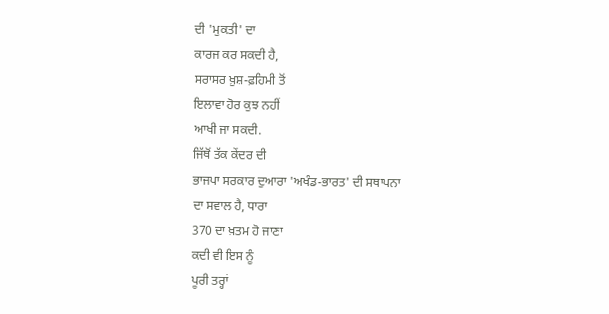ਦੀ 'ਮੁਕਤੀ' ਦਾ
ਕਾਰਜ ਕਰ ਸਕਦੀ ਹੈ,
ਸਰਾਸਰ ਖ਼ੁਸ਼-ਫ਼ਹਿਮੀ ਤੋਂ
ਇਲਾਵਾ ਹੋਰ ਕੁਝ ਨਹੀਂ
ਆਖੀ ਜਾ ਸਕਦੀ.
ਜਿੱਥੋਂ ਤੱਕ ਕੇਂਦਰ ਦੀ
ਭਾਜਪਾ ਸਰਕਾਰ ਦੁਆਰਾ 'ਅਖੰਡ-ਭਾਰਤ' ਦੀ ਸਥਾਪਨਾ
ਦਾ ਸਵਾਲ ਹੈ, ਧਾਰਾ
370 ਦਾ ਖ਼ਤਮ ਹੋ ਜਾਣਾ
ਕਦੀ ਵੀ ਇਸ ਨੂੰ
ਪੂਰੀ ਤਰ੍ਹਾਂ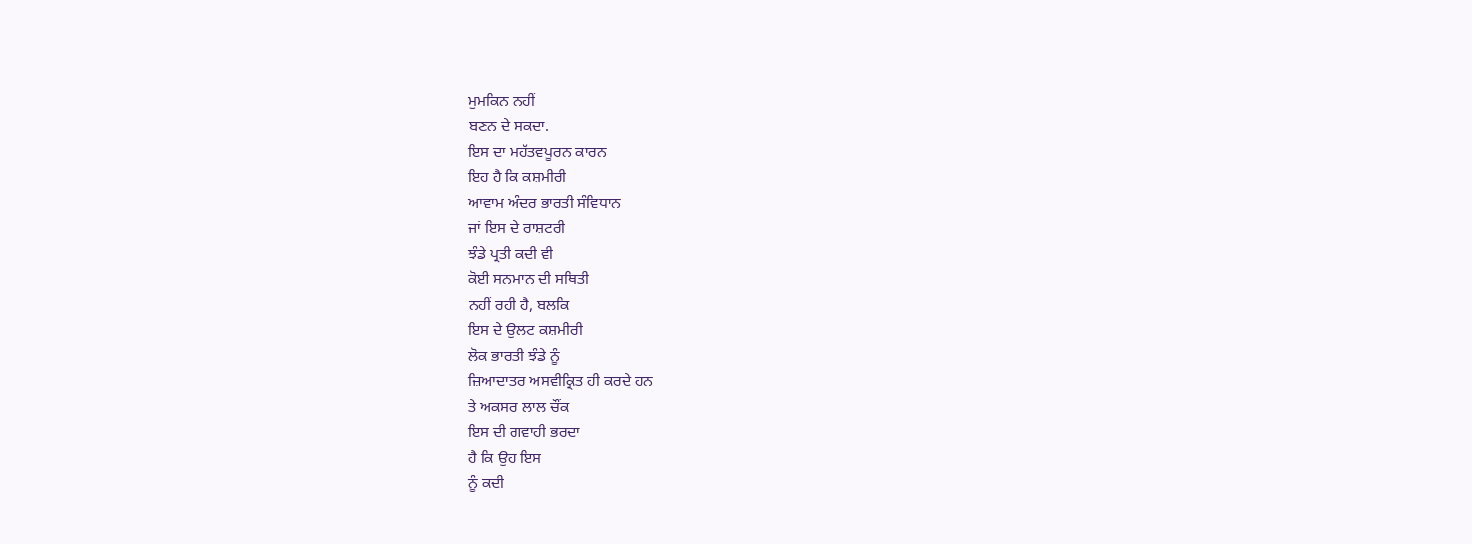ਮੁਮਕਿਨ ਨਹੀਂ
ਬਣਨ ਦੇ ਸਕਦਾ.
ਇਸ ਦਾ ਮਹੱਤਵਪੂਰਨ ਕਾਰਨ
ਇਹ ਹੈ ਕਿ ਕਸ਼ਮੀਰੀ
ਆਵਾਮ ਅੰਦਰ ਭਾਰਤੀ ਸੰਵਿਧਾਨ
ਜਾਂ ਇਸ ਦੇ ਰਾਸ਼ਟਰੀ
ਝੰਡੇ ਪ੍ਰਤੀ ਕਦੀ ਵੀ
ਕੋਈ ਸਨਮਾਨ ਦੀ ਸਥਿਤੀ
ਨਹੀਂ ਰਹੀ ਹੈ, ਬਲਕਿ
ਇਸ ਦੇ ਉਲਟ ਕਸ਼ਮੀਰੀ
ਲੋਕ ਭਾਰਤੀ ਝੰਡੇ ਨੂੰ
ਜ਼ਿਆਦਾਤਰ ਅਸਵੀਕ੍ਰਿਤ ਹੀ ਕਰਦੇ ਹਨ
ਤੇ ਅਕਸਰ ਲਾਲ ਚੌਂਕ
ਇਸ ਦੀ ਗਵਾਹੀ ਭਰਦਾ
ਹੈ ਕਿ ਉਹ ਇਸ
ਨੂੰ ਕਦੀ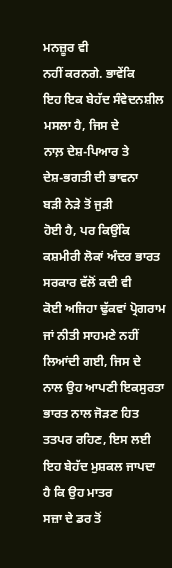ਮਨਜ਼ੂਰ ਵੀ
ਨਹੀਂ ਕਰਨਗੇ. ਭਾਵੇਂਕਿ
ਇਹ ਇਕ ਬੇਹੱਦ ਸੰਵੇਦਨਸ਼ੀਲ
ਮਸਲਾ ਹੈ, ਜਿਸ ਦੇ
ਨਾਲ਼ ਦੇਸ਼-ਪਿਆਰ ਤੇ
ਦੇਸ਼-ਭਗਤੀ ਦੀ ਭਾਵਨਾ
ਬੜੀ ਨੇੜੇ ਤੋਂ ਜੁੜੀ
ਹੋਈ ਹੈ, ਪਰ ਕਿਉਂਕਿ
ਕਸ਼ਮੀਰੀ ਲੋਕਾਂ ਅੰਦਰ ਭਾਰਤ
ਸਰਕਾਰ ਵੱਲੋਂ ਕਦੀ ਵੀ
ਕੋਈ ਅਜਿਹਾ ਢੁੱਕਵਾਂ ਪ੍ਰੋਗਰਾਮ
ਜਾਂ ਨੀਤੀ ਸਾਹਮਣੇ ਨਹੀਂ
ਲਿਆਂਦੀ ਗਈ, ਜਿਸ ਦੇ
ਨਾਲ ਉਹ ਆਪਣੀ ਇਕਸੁਰਤਾ
ਭਾਰਤ ਨਾਲ ਜੋੜਣ ਹਿਤ
ਤਤਪਰ ਰਹਿਣ, ਇਸ ਲਈ
ਇਹ ਬੇਹੱਦ ਮੁਸ਼ਕਲ ਜਾਪਦਾ
ਹੈ ਕਿ ਉਹ ਮਾਤਰ
ਸਜ਼ਾ ਦੇ ਡਰ ਤੋਂ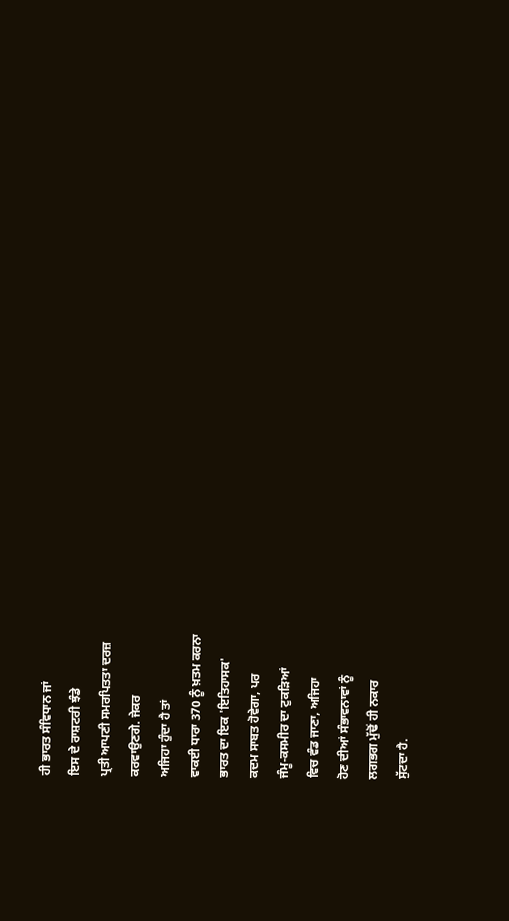ਹੀ ਭਾਰਤ ਸੰਵਿਧਾਨ ਜਾਂ
ਇਸ ਦੇ ਰਾਸ਼ਟਰੀ ਝੰਡੇ
ਪ੍ਰਤੀ ਆਪਣੀ ਸਮਰਪਿਤਤਾ ਦਰਜ਼
ਕਰਵਾਉਣਗੇ. ਜੇਕਰ
ਅਜਿਹਾ ਹੁੰਦਾ ਹੈ ਤਾਂ
ਵਾਕਈ ਧਾਰਾ 370 ਨੂੰ ਖ਼ਤਮ ਕਰਨਾ
ਭਾਰਤ ਦਾ ਇਕ 'ਇਤਿਹਾਸਕ'
ਕਦਮ ਸਾਬਤ ਹੋਵੇਗਾ, ਪਰ
ਜੰਮੂ-ਕਸਮੀਰ ਦਾ ਟੁਕੜਿਆਂ
ਵਿਚ ਵੰਡ ਜਾਣਾ, ਅਜਿਹਾ
ਹੋਣ ਦੀਆਂ ਸੰਭਾਵਨਾਵਾਂ ਨੂੰ
ਲਗਭਗ ਮੁੱਢੋਂ ਹੀ ਨਕਾਰ
ਸੁੱਟਦਾ ਹੈ.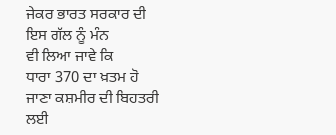ਜੇਕਰ ਭਾਰਤ ਸਰਕਾਰ ਦੀ
ਇਸ ਗੱਲ ਨੂੰ ਮੰਨ
ਵੀ ਲਿਆ ਜਾਵੇ ਕਿ
ਧਾਰਾ 370 ਦਾ ਖ਼ਤਮ ਹੋ
ਜਾਣਾ ਕਸ਼ਮੀਰ ਦੀ ਬਿਹਤਰੀ
ਲਈ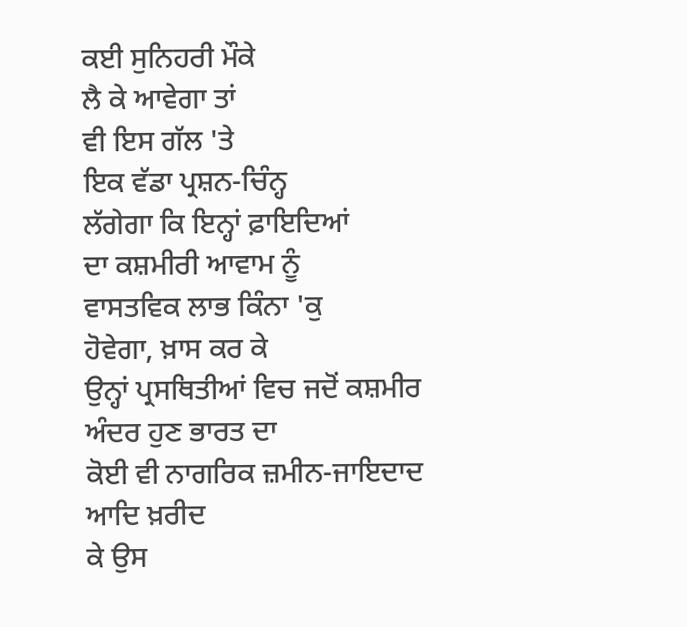ਕਈ ਸੁਨਿਹਰੀ ਮੌਕੇ
ਲੈ ਕੇ ਆਵੇਗਾ ਤਾਂ
ਵੀ ਇਸ ਗੱਲ 'ਤੇ
ਇਕ ਵੱਡਾ ਪ੍ਰਸ਼ਨ-ਚਿੰਨ੍ਹ
ਲੱਗੇਗਾ ਕਿ ਇਨ੍ਹਾਂ ਫ਼ਾਇਦਿਆਂ
ਦਾ ਕਸ਼ਮੀਰੀ ਆਵਾਮ ਨੂੰ
ਵਾਸਤਵਿਕ ਲਾਭ ਕਿੰਨਾ 'ਕੁ
ਹੋਵੇਗਾ, ਖ਼ਾਸ ਕਰ ਕੇ
ਉਨ੍ਹਾਂ ਪ੍ਰਸਥਿਤੀਆਂ ਵਿਚ ਜਦੋਂ ਕਸ਼ਮੀਰ
ਅੰਦਰ ਹੁਣ ਭਾਰਤ ਦਾ
ਕੋਈ ਵੀ ਨਾਗਰਿਕ ਜ਼ਮੀਨ-ਜਾਇਦਾਦ ਆਦਿ ਖ਼ਰੀਦ
ਕੇ ਉਸ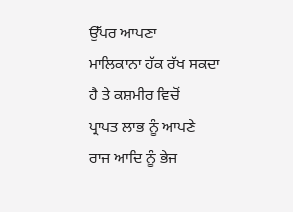ਉੱਪਰ ਆਪਣਾ
ਮਾਲਿਕਾਨਾ ਹੱਕ ਰੱਖ ਸਕਦਾ
ਹੈ ਤੇ ਕਸ਼ਮੀਰ ਵਿਚੋਂ
ਪ੍ਰਾਪਤ ਲਾਭ ਨੂੰ ਆਪਣੇ
ਰਾਜ ਆਦਿ ਨੂੰ ਭੇਜ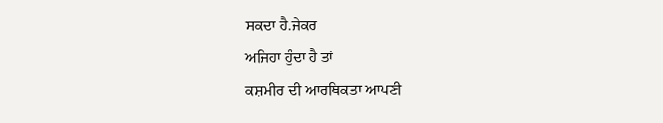ਸਕਦਾ ਹੈ.ਜੇਕਰ
ਅਜਿਹਾ ਹੁੰਦਾ ਹੈ ਤਾਂ
ਕਸ਼ਮੀਰ ਦੀ ਆਰਥਿਕਤਾ ਆਪਣੀ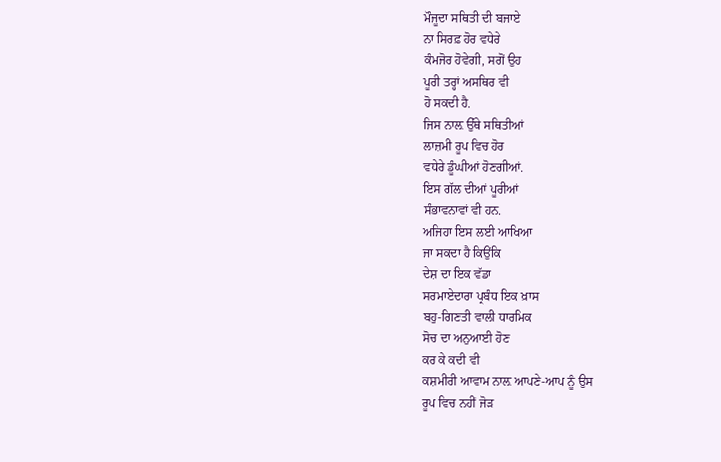ਮੌਜੂਦਾ ਸਥਿਤੀ ਦੀ ਬਜਾਏ
ਨਾ ਸਿਰਫ਼ ਹੋਰ ਵਧੇਰੇ
ਕੰਮਜੋਰ ਹੋਵੇਗੀ, ਸਗੋਂ ਉਹ
ਪੂਰੀ ਤਰ੍ਹਾਂ ਅਸਥਿਰ ਵੀ
ਹੋ ਸਕਦੀ ਹੈ.
ਜਿਸ ਨਾਲ਼ ਉੱਥੇ ਸਥਿਤੀਆਂ
ਲਾਜ਼ਮੀ ਰੂਪ ਵਿਚ ਹੋਰ
ਵਧੇਰੇ ਡੂੰਘੀਆਂ ਹੋਣਗੀਆਂ.
ਇਸ ਗੱਲ ਦੀਆਂ ਪੂਰੀਆਂ
ਸੰਭਾਵਨਾਵਾਂ ਵੀ ਹਨ.
ਅਜਿਹਾ ਇਸ ਲਈ ਆਖਿਆ
ਜਾ ਸਕਦਾ ਹੈ ਕਿਉਂਕਿ
ਦੇਸ਼ ਦਾ ਇਕ ਵੱਡਾ
ਸਰਮਾਏਦਾਰਾ ਪ੍ਰਬੰਧ ਇਕ ਖ਼ਾਸ
ਬਹੁ-ਗਿਣਤੀ ਵਾਲੀ ਧਾਰਮਿਕ
ਸੋਚ ਦਾ ਅਨੁਆਈ ਹੋਣ
ਕਰ ਕੇ ਕਦੀ ਵੀ
ਕਸ਼ਮੀਰੀ ਆਵਾਮ ਨਾਲ਼ ਆਪਣੇ-ਆਪ ਨੂੰ ਉਸ
ਰੂਪ ਵਿਚ ਨਹੀਂ ਜੋੜ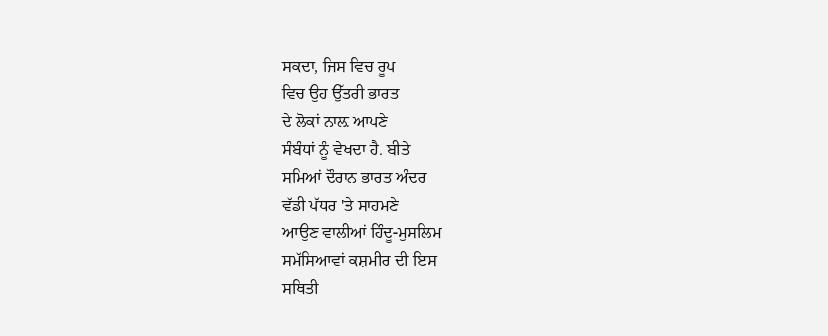ਸਕਦਾ, ਜਿਸ ਵਿਚ ਰੂਪ
ਵਿਚ ਉਹ ਉੱਤਰੀ ਭਾਰਤ
ਦੇ ਲੋਕਾਂ ਨਾਲ਼ ਆਪਣੇ
ਸੰਬੰਧਾਂ ਨੂੰ ਵੇਖਦਾ ਹੈ. ਬੀਤੇ
ਸਮਿਆਂ ਦੌਰਾਨ ਭਾਰਤ ਅੰਦਰ
ਵੱਡੀ ਪੱਧਰ 'ਤੇ ਸਾਹਮਣੇ
ਆਉਣ ਵਾਲੀਆਂ ਹਿੰਦੂ-ਮੁਸਲਿਮ
ਸਮੱਸਿਆਵਾਂ ਕਸ਼ਮੀਰ ਦੀ ਇਸ
ਸਥਿਤੀ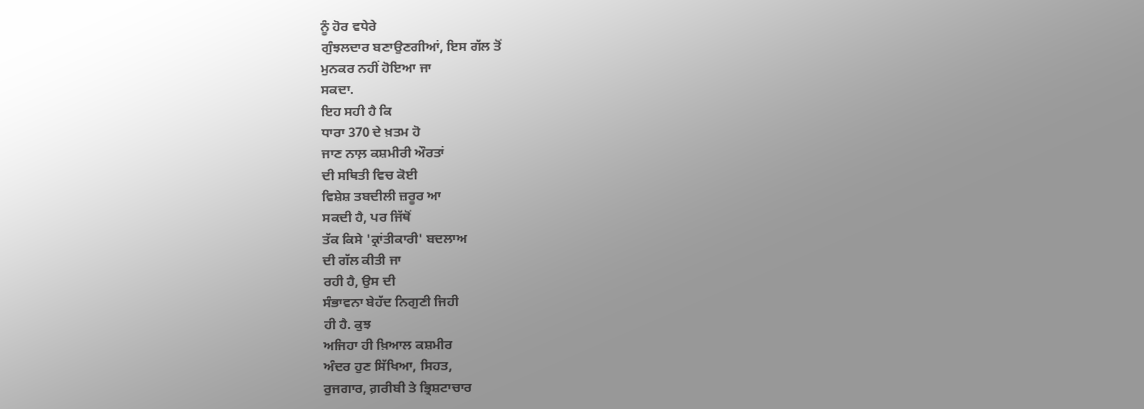ਨੂੰ ਹੋਰ ਵਧੇਰੇ
ਗੁੰਝਲਦਾਰ ਬਣਾਉਣਗੀਆਂ, ਇਸ ਗੱਲ ਤੋਂ
ਮੁਨਕਰ ਨਹੀਂ ਹੋਇਆ ਜਾ
ਸਕਦਾ.
ਇਹ ਸਹੀ ਹੈ ਕਿ
ਧਾਰਾ 370 ਦੇ ਖ਼ਤਮ ਹੋ
ਜਾਣ ਨਾਲ਼ ਕਸ਼ਮੀਰੀ ਔਰਤਾਂ
ਦੀ ਸਥਿਤੀ ਵਿਚ ਕੋਈ
ਵਿਸ਼ੇਸ਼ ਤਬਦੀਲੀ ਜ਼ਰੂਰ ਆ
ਸਕਦੀ ਹੈ, ਪਰ ਜਿੱਥੋਂ
ਤੱਕ ਕਿਸੇ 'ਕ੍ਰਾਂਤੀਕਾਰੀ' ਬਦਲਾਅ
ਦੀ ਗੱਲ ਕੀਤੀ ਜਾ
ਰਹੀ ਹੈ, ਉਸ ਦੀ
ਸੰਭਾਵਨਾ ਬੇਹੱਦ ਨਿਗੁਣੀ ਜਿਹੀ
ਹੀ ਹੈ. ਕੁਝ
ਅਜਿਹਾ ਹੀ ਖ਼ਿਆਲ ਕਸ਼ਮੀਰ
ਅੰਦਰ ਹੁਣ ਸਿੱਖਿਆ, ਸਿਹਤ,
ਰੁਜਗਾਰ, ਗ਼ਰੀਬੀ ਤੇ ਭ੍ਰਿਸ਼ਟਾਚਾਰ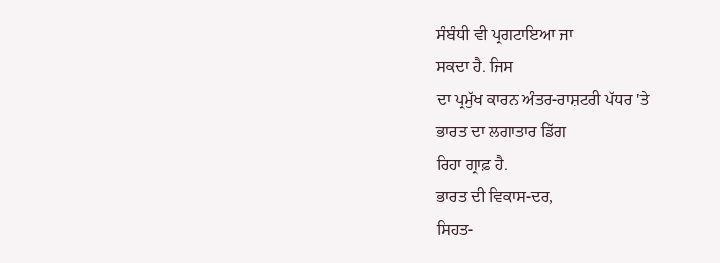ਸੰਬੰਧੀ ਵੀ ਪ੍ਰਗਟਾਇਆ ਜਾ
ਸਕਦਾ ਹੈ. ਜਿਸ
ਦਾ ਪ੍ਰਮੁੱਖ ਕਾਰਨ ਅੰਤਰ-ਰਾਸ਼ਟਰੀ ਪੱਧਰ 'ਤੇ
ਭਾਰਤ ਦਾ ਲਗਾਤਾਰ ਡਿੱਗ
ਰਿਹਾ ਗ੍ਰਾਫ਼ ਹੈ.
ਭਾਰਤ ਦੀ ਵਿਕਾਸ-ਦਰ,
ਸਿਹਤ-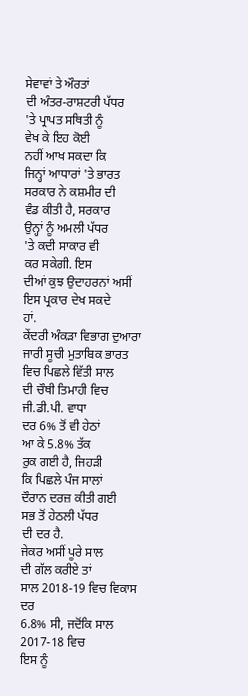ਸੇਵਾਵਾਂ ਤੇ ਔਰਤਾਂ
ਦੀ ਅੰਤਰ-ਰਾਸ਼ਟਰੀ ਪੱਧਰ
'ਤੇ ਪ੍ਰਾਪਤ ਸਥਿਤੀ ਨੂੰ
ਵੇਖ ਕੇ ਇਹ ਕੋਈ
ਨਹੀਂ ਆਖ ਸਕਦਾ ਕਿ
ਜਿਨ੍ਹਾਂ ਆਧਾਰਾਂ 'ਤੇ ਭਾਰਤ
ਸਰਕਾਰ ਨੇ ਕਸ਼ਮੀਰ ਦੀ
ਵੰਡ ਕੀਤੀ ਹੈ, ਸਰਕਾਰ
ਉਨ੍ਹਾਂ ਨੂੰ ਅਮਲੀ ਪੱਧਰ
'ਤੇ ਕਦੀ ਸਾਕਾਰ ਵੀ
ਕਰ ਸਕੇਗੀ. ਇਸ
ਦੀਆਂ ਕੁਝ ਉਦਾਹਰਨਾਂ ਅਸੀਂ
ਇਸ ਪ੍ਰਕਾਰ ਦੇਖ ਸਕਦੇ
ਹਾਂ.
ਕੇਂਦਰੀ ਅੰਕੜਾ ਵਿਭਾਗ ਦੁਆਰਾ
ਜਾਰੀ ਸੂਚੀ ਮੁਤਾਬਿਕ ਭਾਰਤ
ਵਿਚ ਪਿਛਲੇ ਵਿੱਤੀ ਸਾਲ
ਦੀ ਚੌਥੀ ਤਿਮਾਹੀ ਵਿਚ
ਜੀ.ਡੀ.ਪੀ. ਵਾਧਾ
ਦਰ 6% ਤੋਂ ਵੀ ਹੇਠਾਂ
ਆ ਕੇ 5.8% ਤੱਕ
ਰੁਕ ਗਈ ਹੈ, ਜਿਹੜੀ
ਕਿ ਪਿਛਲੇ ਪੰਜ ਸਾਲਾਂ
ਦੌਰਾਨ ਦਰਜ਼ ਕੀਤੀ ਗਈ
ਸਭ ਤੋਂ ਹੇਠਲੀ ਪੱਧਰ
ਦੀ ਦਰ ਹੈ.
ਜੇਕਰ ਅਸੀਂ ਪੂਰੇ ਸਾਲ
ਦੀ ਗੱਲ ਕਰੀਏ ਤਾਂ
ਸਾਲ 2018-19 ਵਿਚ ਵਿਕਾਸ ਦਰ
6.8% ਸੀ, ਜਦੋਂਕਿ ਸਾਲ 2017-18 ਵਿਚ
ਇਸ ਨੂੰ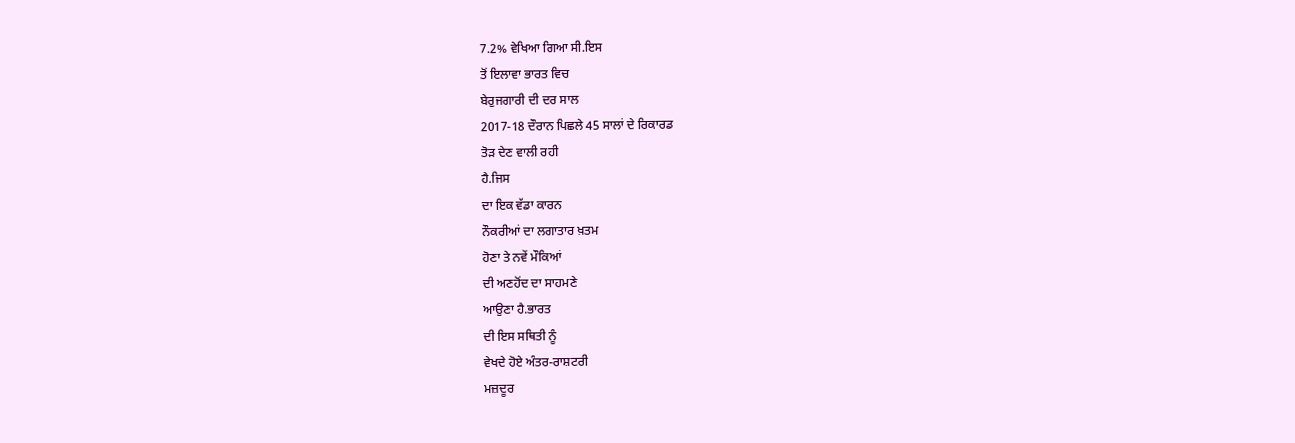7.2% ਵੇਖਿਆ ਗਿਆ ਸੀ.ਇਸ
ਤੋਂ ਇਲਾਵਾ ਭਾਰਤ ਵਿਚ
ਬੇਰੁਜਗਾਰੀ ਦੀ ਦਰ ਸਾਲ
2017-18 ਦੌਰਾਨ ਪਿਛਲੇ 45 ਸਾਲਾਂ ਦੇ ਰਿਕਾਰਡ
ਤੋੜ ਦੇਣ ਵਾਲੀ ਰਹੀ
ਹੈ.ਜਿਸ
ਦਾ ਇਕ ਵੱਡਾ ਕਾਰਨ
ਨੌਕਰੀਆਂ ਦਾ ਲਗਾਤਾਰ ਖ਼ਤਮ
ਹੋਣਾ ਤੇ ਨਵੇਂ ਮੌਕਿਆਂ
ਦੀ ਅਣਹੋਂਦ ਦਾ ਸਾਹਮਣੇ
ਆਉਣਾ ਹੈ.ਭਾਰਤ
ਦੀ ਇਸ ਸਥਿਤੀ ਨੂੰ
ਵੇਖਦੇ ਹੋਏ ਅੰਤਰ-ਰਾਸ਼ਟਰੀ
ਮਜ਼ਦੂਰ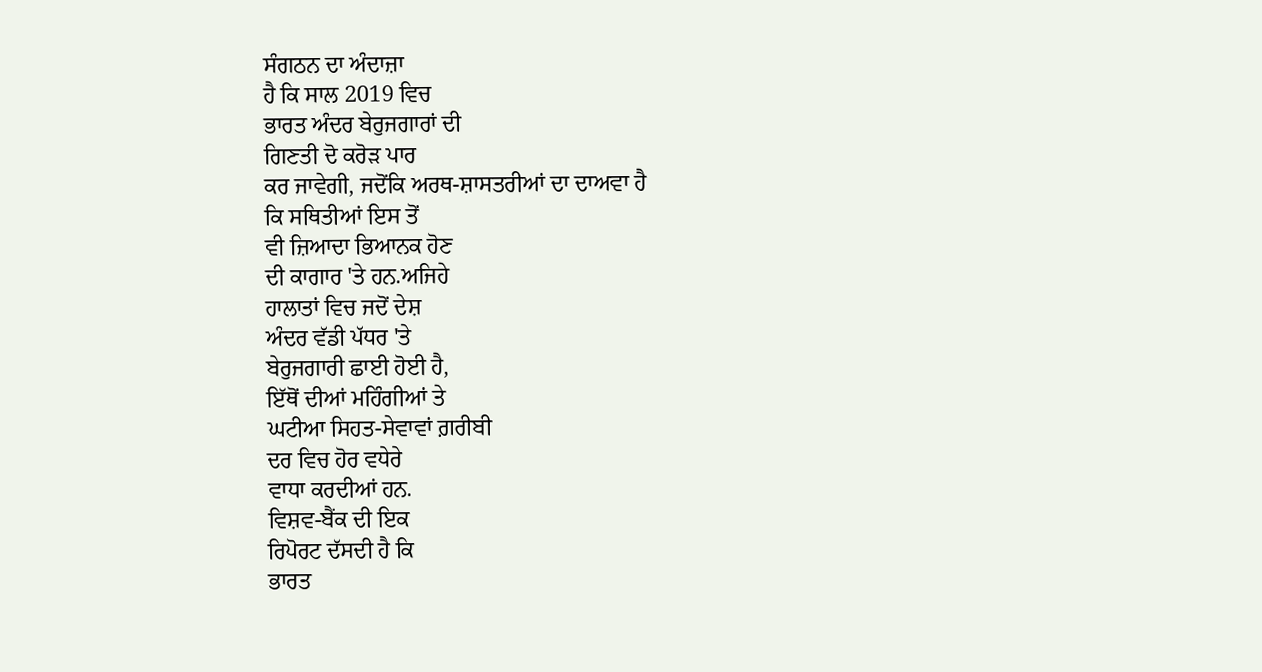ਸੰਗਠਨ ਦਾ ਅੰਦਾਜ਼ਾ
ਹੈ ਕਿ ਸਾਲ 2019 ਵਿਚ
ਭਾਰਤ ਅੰਦਰ ਬੇਰੁਜਗਾਰਾਂ ਦੀ
ਗਿਣਤੀ ਦੋ ਕਰੋੜ ਪਾਰ
ਕਰ ਜਾਵੇਗੀ, ਜਦੋਂਕਿ ਅਰਥ-ਸ਼ਾਸਤਰੀਆਂ ਦਾ ਦਾਅਵਾ ਹੈ
ਕਿ ਸਥਿਤੀਆਂ ਇਸ ਤੋਂ
ਵੀ ਜ਼ਿਆਦਾ ਭਿਆਨਕ ਹੋਣ
ਦੀ ਕਾਗਾਰ 'ਤੇ ਹਨ.ਅਜਿਹੇ
ਹਾਲਾਤਾਂ ਵਿਚ ਜਦੋਂ ਦੇਸ਼
ਅੰਦਰ ਵੱਡੀ ਪੱਧਰ 'ਤੇ
ਬੇਰੁਜਗਾਰੀ ਛਾਈ ਹੋਈ ਹੈ,
ਇੱਥੋਂ ਦੀਆਂ ਮਹਿੰਗੀਆਂ ਤੇ
ਘਟੀਆ ਸਿਹਤ-ਸੇਵਾਵਾਂ ਗ਼ਰੀਬੀ
ਦਰ ਵਿਚ ਹੋਰ ਵਧੇਰੇ
ਵਾਧਾ ਕਰਦੀਆਂ ਹਨ.
ਵਿਸ਼ਵ-ਬੈਂਕ ਦੀ ਇਕ
ਰਿਪੋਰਟ ਦੱਸਦੀ ਹੈ ਕਿ
ਭਾਰਤ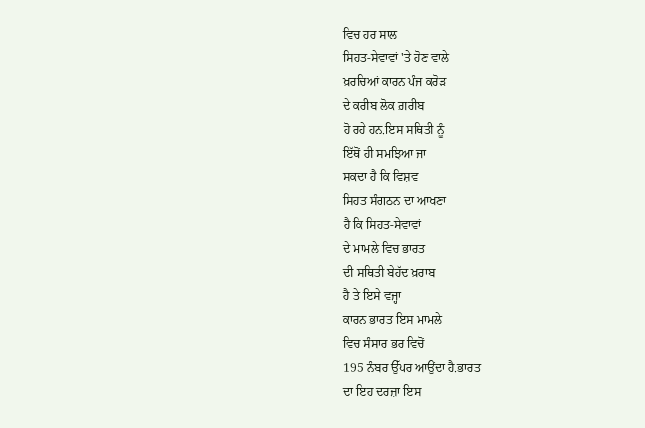ਵਿਚ ਹਰ ਸਾਲ
ਸਿਹਤ-ਸੇਵਾਵਾਂ 'ਤੇ ਹੋਣ ਵਾਲੇ
ਖ਼ਰਚਿਆਂ ਕਾਰਨ ਪੰਜ ਕਰੋੜ
ਦੇ ਕਰੀਬ ਲੋਕ ਗ਼ਰੀਬ
ਹੋ ਰਹੇ ਹਨ.ਇਸ ਸਥਿਤੀ ਨੂੰ
ਇੱਥੋਂ ਹੀ ਸਮਝਿਆ ਜਾ
ਸਕਦਾ ਹੈ ਕਿ ਵਿਸ਼ਵ
ਸਿਹਤ ਸੰਗਠਨ ਦਾ ਆਖਣਾ
ਹੈ ਕਿ ਸਿਹਤ-ਸੇਵਾਵਾਂ
ਦੇ ਮਾਮਲੇ ਵਿਚ ਭਾਰਤ
ਦੀ ਸਥਿਤੀ ਬੇਹੱਦ ਖ਼ਰਾਬ
ਹੈ ਤੇ ਇਸੇ ਵਜ੍ਹਾ
ਕਾਰਨ ਭਾਰਤ ਇਸ ਮਾਮਲੇ
ਵਿਚ ਸੰਸਾਰ ਭਰ ਵਿਚੋਂ
195 ਨੰਬਰ ਉੱਪਰ ਆਉਂਦਾ ਹੈ.ਭਾਰਤ
ਦਾ ਇਹ ਦਰਜ਼ਾ ਇਸ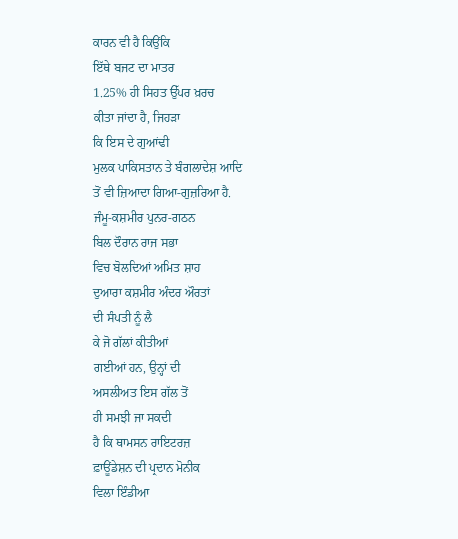ਕਾਰਨ ਵੀ ਹੈ ਕਿਉਂਕਿ
ਇੱਥੇ ਬਜਟ ਦਾ ਮਾਤਰ
1.25% ਹੀ ਸਿਹਤ ਉੱਪਰ ਖ਼ਰਚ
ਕੀਤਾ ਜਾਂਦਾ ਹੈ, ਜਿਹੜਾ
ਕਿ ਇਸ ਦੇ ਗੁਆਂਢੀ
ਮੁਲਕ ਪਾਕਿਸਤਾਨ ਤੇ ਬੰਗਲਾਦੇਸ਼ ਆਦਿ
ਤੋਂ ਵੀ ਜ਼ਿਆਦਾ ਗਿਆ-ਗੁਜ਼ਰਿਆ ਹੈ.
ਜੰਮੂ-ਕਸ਼ਮੀਰ ਪੁਨਰ-ਗਠਨ
ਬਿਲ ਦੌਰਾਨ ਰਾਜ ਸਭਾ
ਵਿਚ ਬੋਲਦਿਆਂ ਅਮਿਤ ਸ਼ਾਹ
ਦੁਆਰਾ ਕਸ਼ਮੀਰ ਅੰਦਰ ਔਰਤਾਂ
ਦੀ ਸੰਪਤੀ ਨੂੰ ਲੈ
ਕੇ ਜੋ ਗੱਲਾਂ ਕੀਤੀਆਂ
ਗਈਆਂ ਹਨ, ਉਨ੍ਹਾਂ ਦੀ
ਅਸਲੀਅਤ ਇਸ ਗੱਲ ਤੋਂ
ਹੀ ਸਮਝੀ ਜਾ ਸਕਦੀ
ਹੈ ਕਿ ਥਾਮਸਨ ਰਾਇਟਰਜ਼
ਫ਼ਾਊਂਡੇਸ਼ਨ ਦੀ ਪ੍ਰਦਾਨ ਮੋਨੀਕ
ਵਿਲਾ ਇੰਡੀਆ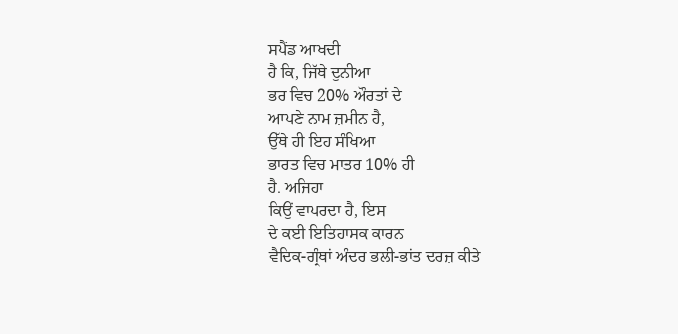ਸਪੈਂਡ ਆਖਦੀ
ਹੈ ਕਿ, ਜਿੱਥੇ ਦੁਨੀਆ
ਭਰ ਵਿਚ 20% ਔਰਤਾਂ ਦੇ
ਆਪਣੇ ਨਾਮ ਜ਼ਮੀਨ ਹੈ,
ਉੱਥੇ ਹੀ ਇਹ ਸੰਖਿਆ
ਭਾਰਤ ਵਿਚ ਮਾਤਰ 10% ਹੀ
ਹੈ. ਅਜਿਹਾ
ਕਿਉਂ ਵਾਪਰਦਾ ਹੈ, ਇਸ
ਦੇ ਕਈ ਇਤਿਹਾਸਕ ਕਾਰਨ
ਵੈਦਿਕ-ਗ੍ਰੰਥਾਂ ਅੰਦਰ ਭਲੀ-ਭਾਂਤ ਦਰਜ਼ ਕੀਤੇ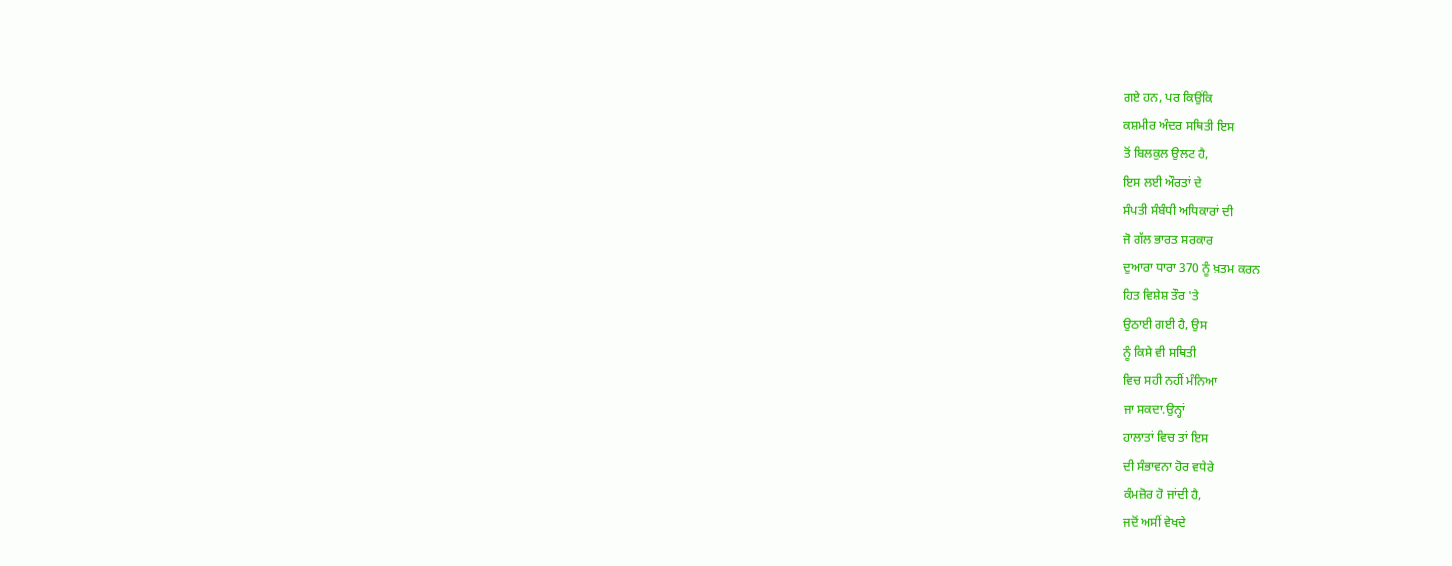ਗਏ ਹਨ, ਪਰ ਕਿਉਂਕਿ
ਕਸ਼ਮੀਰ ਅੰਦਰ ਸਥਿਤੀ ਇਸ
ਤੋਂ ਬਿਲਕੁਲ ਉਲਟ ਹੈ,
ਇਸ ਲਈ ਔਰਤਾਂ ਦੇ
ਸੰਪਤੀ ਸੰਬੰਧੀ ਅਧਿਕਾਰਾਂ ਦੀ
ਜੋ ਗੱਲ ਭਾਰਤ ਸਰਕਾਰ
ਦੁਆਰਾ ਧਾਰਾ 370 ਨੂੰ ਖ਼ਤਮ ਕਰਨ
ਹਿਤ ਵਿਸ਼ੇਸ਼ ਤੌਰ 'ਤੇ
ਉਠਾਈ ਗਈ ਹੈ, ਉਸ
ਨੂੰ ਕਿਸੇ ਵੀ ਸਥਿਤੀ
ਵਿਚ ਸਹੀ ਨਹੀਂ ਮੰਨਿਆ
ਜਾ ਸਕਦਾ.ਉਨ੍ਹਾਂ
ਹਾਲਾਤਾਂ ਵਿਚ ਤਾਂ ਇਸ
ਦੀ ਸੰਭਾਵਨਾ ਹੋਰ ਵਧੇਰੇ
ਕੰਮਜ਼ੋਰ ਹੋ ਜਾਂਦੀ ਹੈ,
ਜਦੋਂ ਅਸੀਂ ਵੇਖਦੇ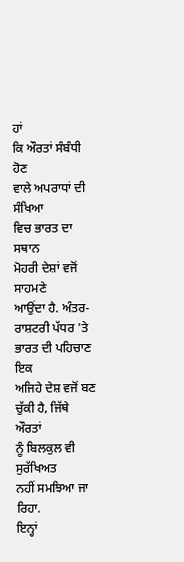ਹਾਂ
ਕਿ ਔਰਤਾਂ ਸੰਬੰਧੀ ਹੋਣ
ਵਾਲੇ ਅਪਰਾਧਾਂ ਦੀ ਸੰਖਿਆ
ਵਿਚ ਭਾਰਤ ਦਾ ਸਥਾਨ
ਮੋਹਰੀ ਦੇਸ਼ਾਂ ਵਜੋਂ ਸਾਹਮਣੇ
ਆਉਂਦਾ ਹੈ. ਅੰਤਰ-ਰਾਸ਼ਟਰੀ ਪੱਧਰ 'ਤੇ
ਭਾਰਤ ਦੀ ਪਹਿਚਾਣ ਇਕ
ਅਜਿਹੇ ਦੇਸ਼ ਵਜੋਂ ਬਣ
ਚੁੱਕੀ ਹੈ, ਜਿੱਥੇ ਔਰਤਾਂ
ਨੂੰ ਬਿਲਕੁਲ ਵੀ ਸੁਰੱਖਿਅਤ
ਨਹੀਂ ਸਮਝਿਆ ਜਾ ਰਿਹਾ.
ਇਨ੍ਹਾਂ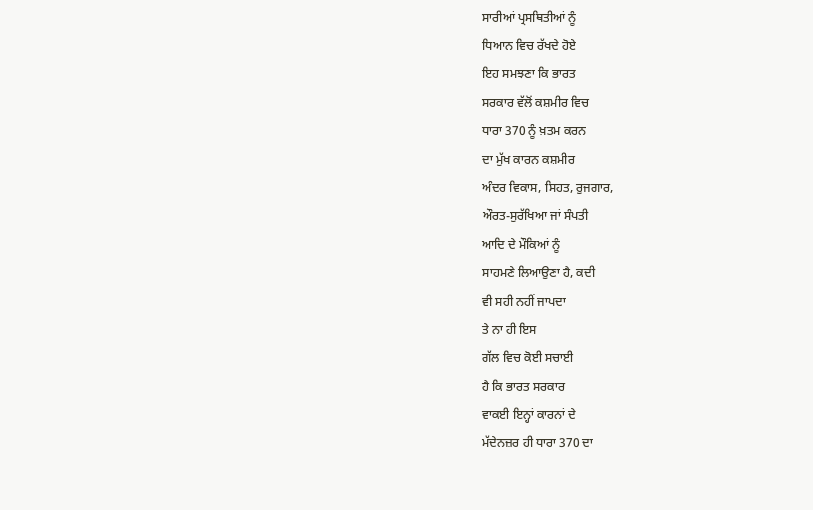ਸਾਰੀਆਂ ਪ੍ਰਸਥਿਤੀਆਂ ਨੂੰ
ਧਿਆਨ ਵਿਚ ਰੱਖਦੇ ਹੋਏ
ਇਹ ਸਮਝਣਾ ਕਿ ਭਾਰਤ
ਸਰਕਾਰ ਵੱਲੋਂ ਕਸ਼ਮੀਰ ਵਿਚ
ਧਾਰਾ 370 ਨੂੰ ਖ਼ਤਮ ਕਰਨ
ਦਾ ਮੁੱਖ ਕਾਰਨ ਕਸ਼ਮੀਰ
ਅੰਦਰ ਵਿਕਾਸ, ਸਿਹਤ, ਰੁਜਗਾਰ,
ਔਰਤ-ਸੁਰੱਖਿਆ ਜਾਂ ਸੰਪਤੀ
ਆਦਿ ਦੇ ਮੌਕਿਆਂ ਨੂੰ
ਸਾਹਮਣੇ ਲਿਆਉਣਾ ਹੈ, ਕਦੀ
ਵੀ ਸਹੀ ਨਹੀਂ ਜਾਪਦਾ
ਤੇ ਨਾ ਹੀ ਇਸ
ਗੱਲ ਵਿਚ ਕੋਈ ਸਚਾਈ
ਹੈ ਕਿ ਭਾਰਤ ਸਰਕਾਰ
ਵਾਕਈ ਇਨ੍ਹਾਂ ਕਾਰਨਾਂ ਦੇ
ਮੱਦੇਨਜ਼ਰ ਹੀ ਧਾਰਾ 370 ਦਾ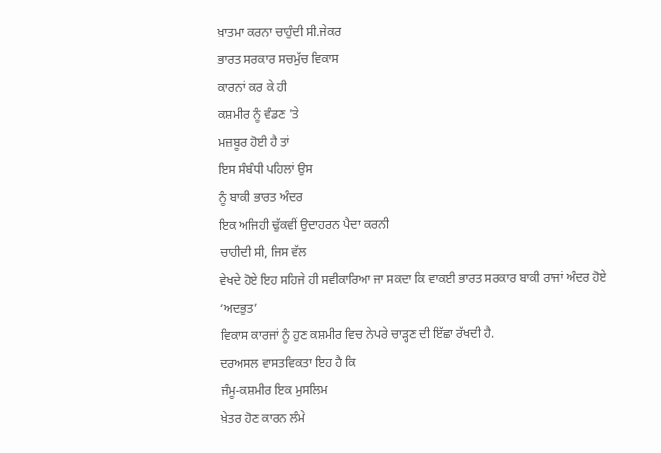ਖ਼ਾਤਮਾ ਕਰਨਾ ਚਾਹੁੰਦੀ ਸੀ.ਜੇਕਰ
ਭਾਰਤ ਸਰਕਾਰ ਸਚਮੁੱਚ ਵਿਕਾਸ
ਕਾਰਨਾਂ ਕਰ ਕੇ ਹੀ
ਕਸ਼ਮੀਰ ਨੂੰ ਵੰਡਣ 'ਤੇ
ਮਜ਼ਬੂਰ ਹੋਈ ਹੈ ਤਾਂ
ਇਸ ਸੰਬੰਧੀ ਪਹਿਲਾਂ ਉਸ
ਨੂੰ ਬਾਕੀ ਭਾਰਤ ਅੰਦਰ
ਇਕ ਅਜਿਹੀ ਢੁੱਕਵੀਂ ਉਦਾਹਰਨ ਪੈਦਾ ਕਰਨੀ
ਚਾਹੀਦੀ ਸੀ, ਜਿਸ ਵੱਲ
ਵੇਖਦੇ ਹੋਏ ਇਹ ਸਹਿਜੇ ਹੀ ਸਵੀਕਾਰਿਆ ਜਾ ਸਕਦਾ ਕਿ ਵਾਕਈ ਭਾਰਤ ਸਰਕਾਰ ਬਾਕੀ ਰਾਜਾਂ ਅੰਦਰ ਹੋਏ ‘ਅਦਭੁਤ’
ਵਿਕਾਸ ਕਾਰਜਾਂ ਨੂੰ ਹੁਣ ਕਸ਼ਮੀਰ ਵਿਚ ਨੇਪਰੇ ਚਾੜ੍ਹਣ ਦੀ ਇੱਛਾ ਰੱਖਦੀ ਹੈ.
ਦਰਅਸਲ ਵਾਸਤਵਿਕਤਾ ਇਹ ਹੈ ਕਿ
ਜੰਮੂ-ਕਸ਼ਮੀਰ ਇਕ ਮੁਸਲਿਮ
ਖ਼ੇਤਰ ਹੋਣ ਕਾਰਨ ਲੰਮੇ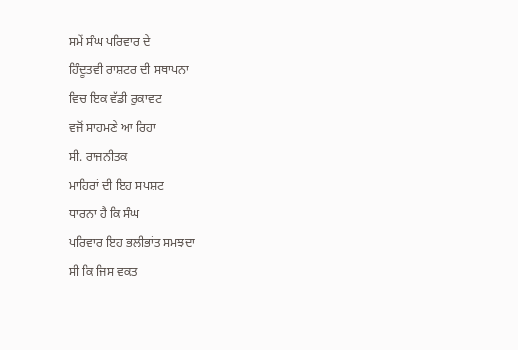ਸਮੇਂ ਸੰਘ ਪਰਿਵਾਰ ਦੇ
ਹਿੰਦੂਤਵੀ ਰਾਸ਼ਟਰ ਦੀ ਸਥਾਪਨਾ
ਵਿਚ ਇਕ ਵੱਡੀ ਰੁਕਾਵਟ
ਵਜੋਂ ਸਾਹਮਣੇ ਆ ਰਿਹਾ
ਸੀ. ਰਾਜਨੀਤਕ
ਮਾਹਿਰਾਂ ਦੀ ਇਹ ਸਪਸ਼ਟ
ਧਾਰਨਾ ਹੈ ਕਿ ਸੰਘ
ਪਰਿਵਾਰ ਇਹ ਭਲੀਭਾਂਤ ਸਮਝਦਾ
ਸੀ ਕਿ ਜਿਸ ਵਕਤ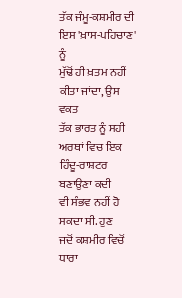ਤੱਕ ਜੰਮੂ-ਕਸ਼ਮੀਰ ਦੀ
ਇਸ 'ਖ਼ਾਸ-ਪਹਿਚਾਣ' ਨੂੰ
ਮੁੱਢੋਂ ਹੀ ਖ਼ਤਮ ਨਹੀਂ
ਕੀਤਾ ਜਾਂਦਾ, ਉਸ ਵਕਤ
ਤੱਕ ਭਾਰਤ ਨੂੰ ਸਹੀ
ਅਰਥਾਂ ਵਿਚ ਇਕ ਹਿੰਦੂ-ਰਾਸ਼ਟਰ ਬਣਾਉਣਾ ਕਦੀ
ਵੀ ਸੰਭਵ ਨਹੀਂ ਹੋ
ਸਕਦਾ ਸੀ. ਹੁਣ
ਜਦੋਂ ਕਸ਼ਮੀਰ ਵਿਚੋਂ ਧਾਰਾ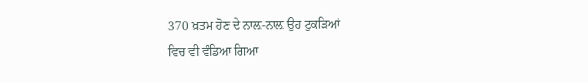370 ਖ਼ਤਮ ਹੋਣ ਦੇ ਨਾਲ਼-ਨਾਲ਼ ਉਹ ਟੁਕੜਿਆਂ
ਵਿਚ ਵੀ ਵੰਡਿਆ ਗਿਆ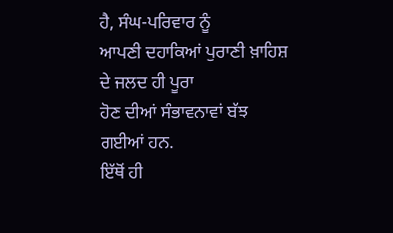ਹੈ, ਸੰਘ-ਪਰਿਵਾਰ ਨੂੰ
ਆਪਣੀ ਦਹਾਕਿਆਂ ਪੁਰਾਣੀ ਖ਼ਾਹਿਸ਼
ਦੇ ਜਲਦ ਹੀ ਪੂਰਾ
ਹੋਣ ਦੀਆਂ ਸੰਭਾਵਨਾਵਾਂ ਬੱਝ
ਗਈਆਂ ਹਨ.
ਇੱਥੋਂ ਹੀ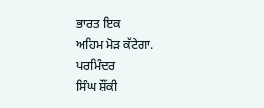ਭਾਰਤ ਇਕ
ਅਹਿਮ ਮੋੜ ਕੱਟੇਗਾ.
ਪਰਮਿੰਦਰ
ਸਿੰਘ ਸ਼ੌਂਕੀ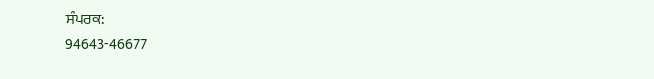ਸੰਪਰਕ:
94643-46677